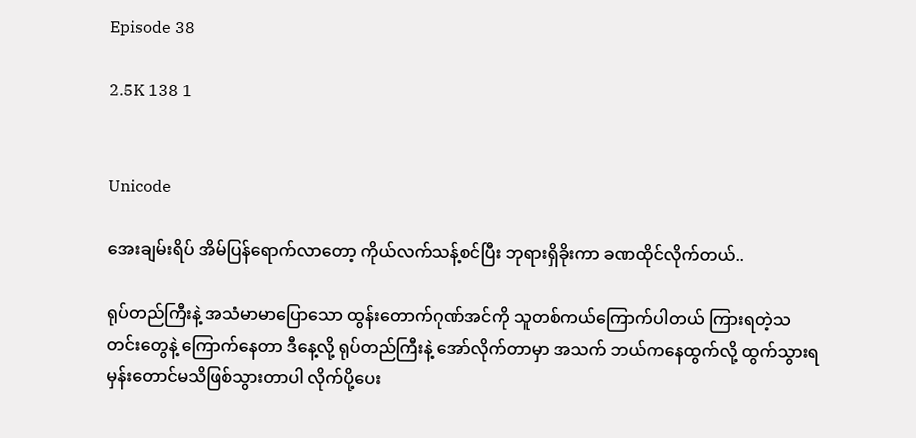Episode 38

2.5K 138 1


Unicode

အေးချမ်းရိပ် အိမ်ပြန်ရောက်လာတော့ ကိုယ်လက်သန့်စင်ပြီး ဘုရားရှိခိုးကာ ခဏထိုင်လိုက်တယ်..

ရုပ်တည်ကြီးနဲ့ အသံမာမာပြောသော ထွန်းတောက်ဂုဏ်အင်ကို သူတစ်ကယ်ကြောက်ပါတယ် ကြားရတဲ့သတင်းတွေနဲ့ ကြောက်နေတာ ဒီနေ့လို့ ရုပ်တည်ကြီးနဲ့ အော်လိုက်တာမှာ အသက် ဘယ်ကနေထွက်လို့ ထွက်သွားရမှန်းတောင်မသိဖြစ်သွားတာပါ လိုက်ပို့ပေး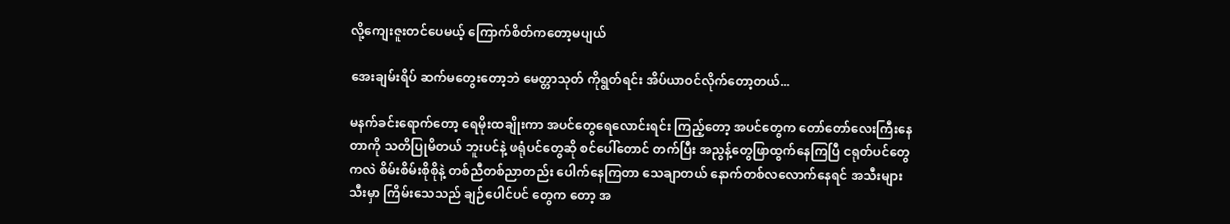လို့ကျေးဇူးတင်ပေမယ့် ကြောက်စိတ်ကတော့မပျယ်

အေးချမ်းရိပ် ဆက်မတွေးတော့ဘဲ မေတ္တာသုတ် ကိုရွတ်ရင်း အိပ်ယာဝင်လိုက်တော့တယ်...

မနက်ခင်းရောက်တော့ ရေမိုးထချိုးကာ အပင်တွေရေလောင်းရင်း ကြည့်တော့ အပင်တွေက တော်တော်လေးကြီးနေတာကို သတိပြုမိတယ် ဘူးပင်နဲ့ ဖရုံပင်တွေဆို စင်ပေါ်တောင် တက်ပြီး အညွန့်တွေဖြာထွက်နေကြပြီ ငရုတ်ပင်တွေကလဲ စိမ်းစိမ်းစိုစိုနဲ့ တစ်ညီတစ်ညာတည်း ပေါက်နေကြတာ သေချာတယ် နောက်တစ်လလောက်နေရင် အသီးများသီးမှာ ကြိမ်းသေသည် ချဉ်ပေါင်ပင် တွေက တော့ အ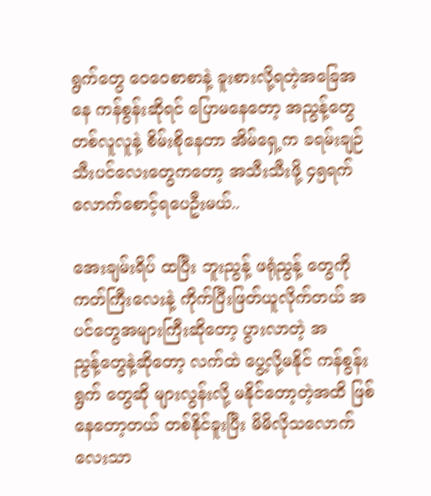ရွက်တွေ ဝေဝေစာစာနဲ့ ခူးစားလို့ရတဲ့အခြေအနေ ကန်စွန်းဆိုရင် ပြောမနေတော့ အညွန့်တွေတစ်လူလူနဲ့ စိမ်းစိုနေတာ အိမ်ရှေ့က ခရမ်းချဉ်သီးပင်လေးတွေကတော့ အသီးသီးဖို့ ၄၅ရက်လောက်စောင့်ရပေဦးမယ်..

အေးချမ်းရိပ် ထပြီး ဘူးညွန့် ဖရုံညွန့် တွေကို ကတ်ကြီးလေးနဲ့ ကိုက်ပြီးဖြတ်ယူလိုက်တယ် အပင်တွေအများကြီးဆိုတော့ ပွားလာတဲ့ အညွန့်‌တွေနဲ့ဆိုတော့ လက်ထဲ ပွေ့လို့မနိုင် ကန်စွန်းရွက် တွေဆို များလွန်းလို့ မနိုင်တော့တဲ့အထိ ဖြစ်နေတော့တယ် တစ်နိုင်ခူးပြီး မိမိလိုသလောက်လေးသာ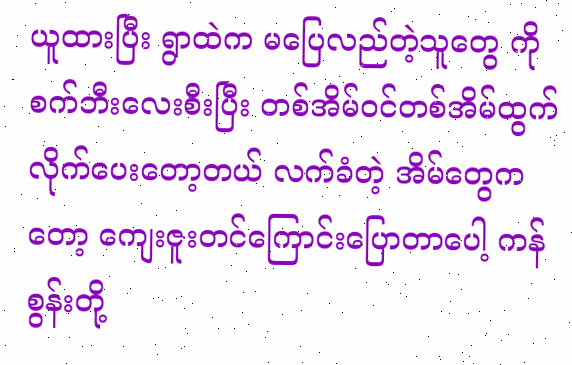ယူထားပြီး ရွာထဲက မပြေလည်တဲ့သူတွေ ကို စက်ဘီးလေးစီးပြီး တစ်အိမ်ဝင်တစ်အိမ်ထွက် လိုက်ပေးတော့တယ် လက်ခံတဲ့ အိမ်တွေကတော့ ကျေးဇူးတင်ကြောင်းပြောတာပေါ့ ကန်စွန်းတို့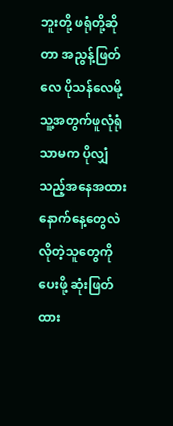ဘူးတို့ ဖရုံတို့ဆိုတာ အညွန့်ဖြတ်လေ ပိုသန်လေမို့ သူ့အတွက်ဖူလုံရုံသာမက ပိုလျှံသည့်အနေအထား နောက်နေ့တွေလဲ လိုတဲ့သူတွေကို ပေးဖို့ ဆုံးဖြတ်ထား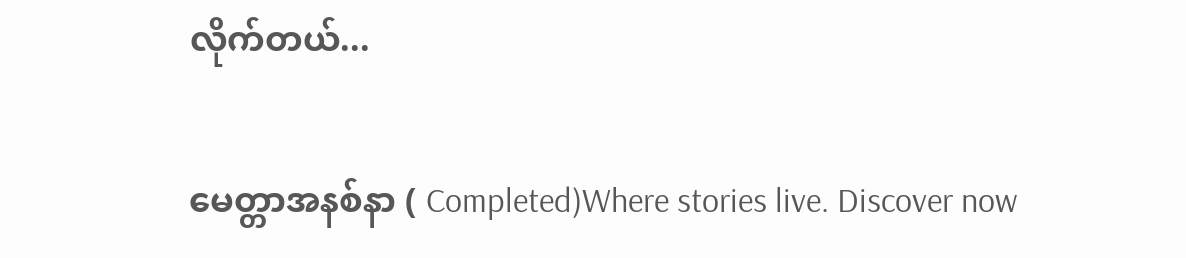လိုက်တယ်...

မေတ္တာအနစ်နာ ( Completed)Where stories live. Discover now